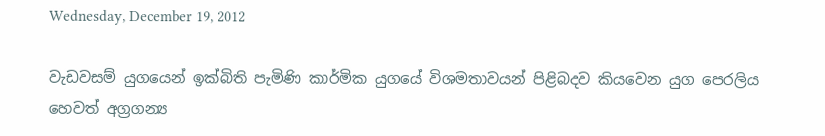Wednesday, December 19, 2012

වැඩවසම් යුගයෙන් ඉක්බිති පැමිණි කාර්මික යුගයේ විශමතාවයන් පිළිබදව කියවෙන යුග පෙරලිය හෙවත් අග්‍රගන්‍ය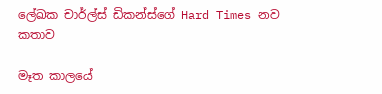ලේඛක චාර්ල්ස් ඩිකන්ස්ගේ Hard Times නව කතාව

මෑත කාලයේ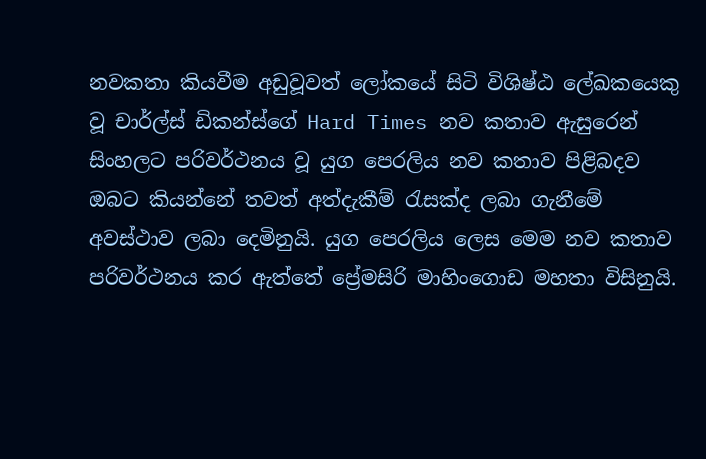නවකතා කියවීම අඩුවූවත් ලෝකයේ සිටි විශිෂ්ඨ ලේඛකයෙකු වූ චාර්ල්ස් ඩිකන්ස්ගේ Hard Times නව කතාව ඇසුරෙන් සිංහලට පරිවර්ථනය වූ යුග පෙරලිය නව කතාව පිළිබදව ඔබට කියන්නේ තවත් අත්දැකීම් රැසක්ද ලබා ගැනීමේ අවස්ථාව ලබා දෙමිනුයි. යුග පෙරලිය ලෙස මෙම නව කතාව පරිවර්ථනය කර ඇත්තේ ප්‍රේමසිරි මාහිංගොඩ මහතා විසිනුයි.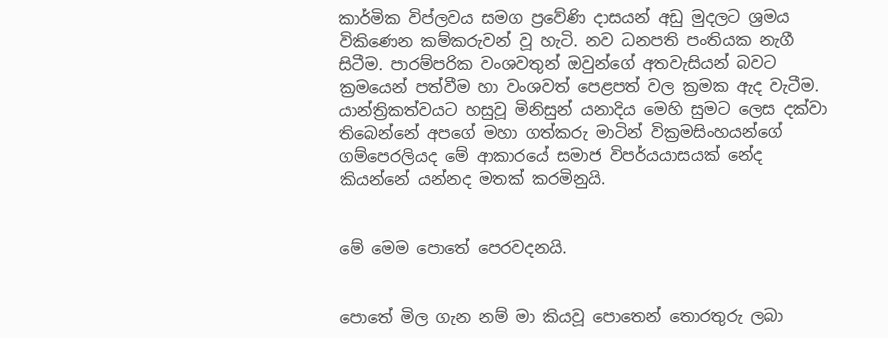කාර්මික විප්ලවය සමග ප්‍රවේණි දාසයන් අඩු මුදලට ශ්‍රමය විකිණෙන කම්කරුවන් වූ හැටි. නව ධනපති පංතියක නැගී සිටීම. පාරම්පරික වංශවතුන් ඔවුන්ගේ අතවැසියන් බවට ක්‍රමයෙන් පත්වීම හා වංශවත් පෙළපත් වල ක්‍රමක ඇද වැටීම. යාන්ත්‍රිකත්වයට හසුවූ මිනිසුන් යනාදිය මෙහි සුමට ලෙස දක්වා තිබෙන්නේ අපගේ මහා ගත්කරු මාටින් වික්‍රමසිංහයන්ගේ ගම්පෙරලියද මේ ආකාරයේ සමාජ විපර්යයාසයක් නේද කියන්නේ යන්නද මතක් කරමිනුයි.


මේ මෙම පොතේ පෙරවදනයි.


පොතේ මිල ගැන නම් මා කියවූ පොතෙන් තොරතුරු ලබා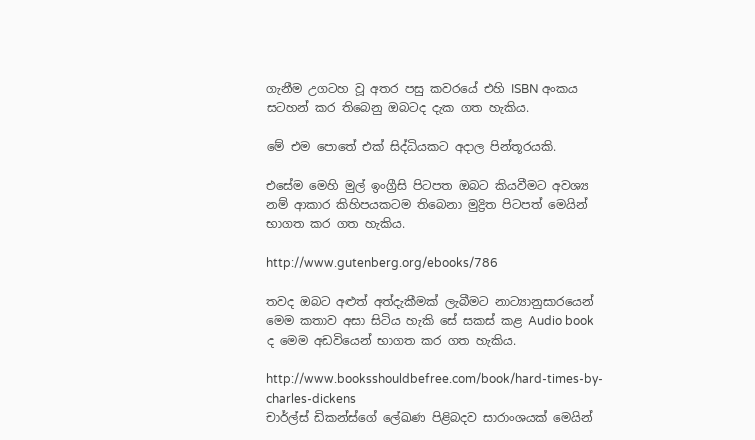ගැනීම උගටහ වූ අතර පසු කවරයේ එහි ISBN අංකය සටහන් කර තිබෙනු ඔබටද දැක ගත හැකිය.

මේ එම පොතේ එක් සිද්ධියකට අදාල පින්තූරයකි.

එසේම මෙහි මුල් ඉංග්‍රීසි පිටපත ඔබට කියවීමට අවශ්‍ය නම් ආකාර කිහිපයකටම තිබෙනා මුද්‍රිත පිටපත් මෙයින් භාගත කර ගත හැකිය.

http://www.gutenberg.org/ebooks/786

තවද ඔබට අළුත් අත්දැකීමක් ලැබීමට නාට්‍යානුසාරයෙන් මෙම කතාව අසා සිටිය හැකි සේ සකස් කළ Audio book ද මෙම අඩවියෙන් භාගත කර ගත හැකිය.

http://www.booksshouldbefree.com/book/hard-times-by-charles-dickens
චාර්ල්ස් ඩිකන්ස්ගේ ලේඛණ පිළිබදව සාරාංශයක් මෙයින්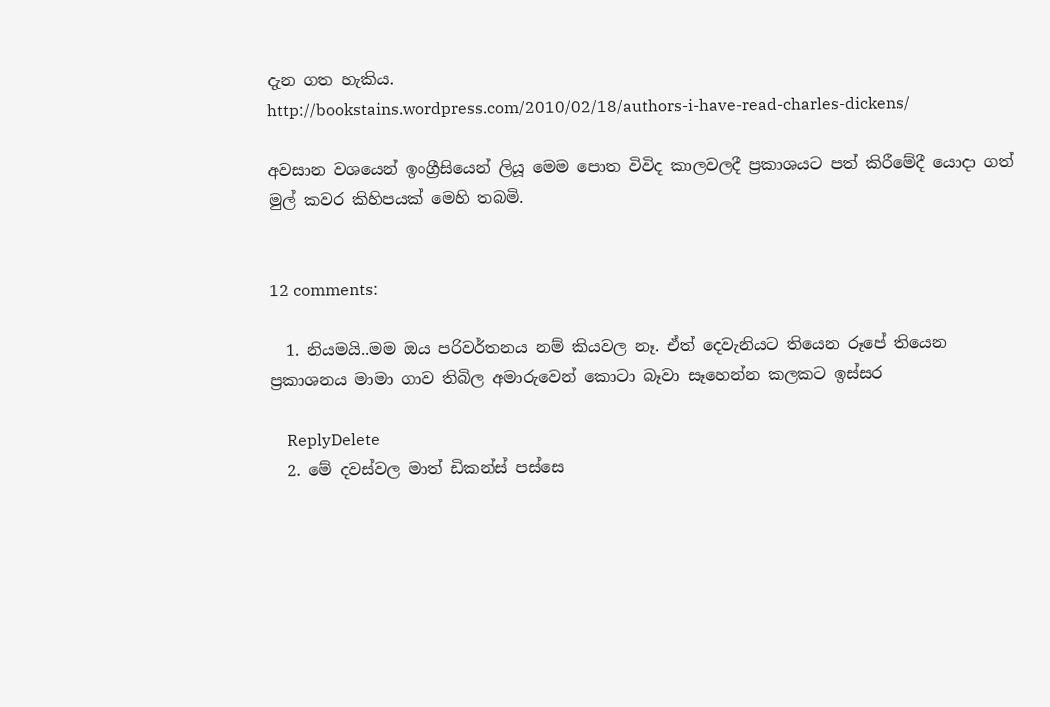දැන ගත හැකිය.
http://bookstains.wordpress.com/2010/02/18/authors-i-have-read-charles-dickens/

අවසාන වශයෙන් ඉංග්‍රීසියෙන් ලියූ මෙම පොත විවිද කාලවලදී ප්‍රකාශයට පත් කිරීමේදී යොදා ගත් මුල් කවර කිහිපයක් මෙහි තබමි.


12 comments:

  1. නියමයි..මම ඔය පරිවර්තනය නම් කියවල නෑ. ඒත් දෙවැනියට තියෙන රූපේ තියෙන ප්‍රකාශනය මාමා ගාව තිබිල අමාරුවෙන් කොටා බෑවා සෑහෙන්න කලකට ඉස්සර

    ReplyDelete
  2. මේ දවස්වල මාත් ඩිකන්ස් පස්සෙ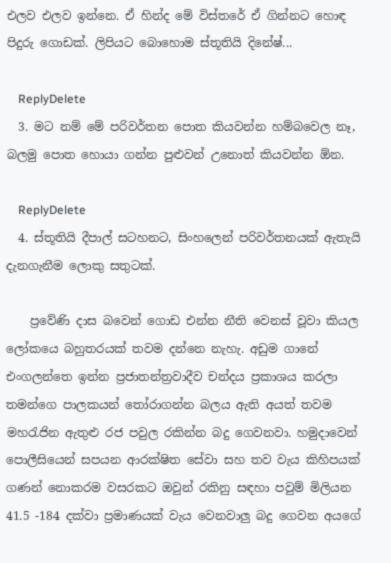එලව එලව ඉන්නෙ. ඒ හින්ද මේ විස්තරේ ඒ ගින්නට හොඳ පිදුරු ගොඩක්. ලිපියට බොහොම ස්තූතියි දිනේෂ්...

    ReplyDelete
  3. මට නම් මේ පරිවර්තන පොත කියවන්න හම්බවෙල නෑ, බලමු පොත හොයා ගන්න පුළුවන් උනොත් කියවන්න ඕන.

    ReplyDelete
  4. ස්තූතියි දීපාල් සටහනට, සිංහලෙන් පරිවර්තනයක් ඇතැයි දැනගැනීම ලොකු සතුටක්.

    ප්‍රවේණි දාස බවෙන් ගොඩ එන්න නීති වෙනස් වූවා කියල ලෝකයෙ බහුතරයක් තවම දන්නෙ නැහැ. අඩුම ගානේ එංගලන්තෙ ඉන්න ප්‍රජාතන්ත්‍රවාදීව චන්දය ප්‍රකාශය කරලා තමන්ගෙ පාලකයන් තෝරාගන්න බලය ඇති අයත් තවම මහරැජින ඇතුළු රජ පවුල රකින්න බදු ගෙවනවා. හමුදාවෙන් පොලීසියෙන් සපයන ආරක්ෂිත සේවා සහ තව වැය කිහිපයක් ගණන් නොකරම වසරකට ඔවුන් රකිනු සඳහා පවුම් මිලියන 41.5 -184 දක්වා ප්‍රමාණයක් වැය වෙනවාලු බදු ගෙවන අයගේ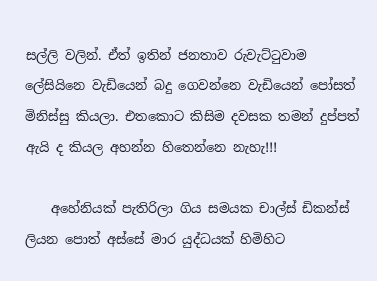සල්ලි වලින්. ඒත් ඉතින් ජනතාව රුවැට්ටුවාම ලේසියිනෙ වැඩියෙන් බදු ගෙවන්නෙ වැඩියෙන් පෝසත් මිනිස්සු කියලා. එතකොට කිසිම දවසක තමන් දුප්පත් ඇයි ද කියල අහන්න හිතෙන්නෙ නැහැ!!!

    අහේනියක් පැතිරිලා ගිය සමයක චාල්ස් ඩිකන්ස් ලියන පොත් අස්සේ මාර යුද්ධයක් හිමිහිට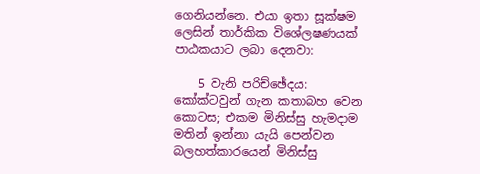ගෙනියන්නෙ. එයා ඉතා සූක්ෂම ලෙසින් තාර්කික විශේලෂණයක් පාඨකයාට ලබා දෙනවා:

    5 වැනි පරිච්ඡේදය: කෝක්ටවුන් ගැන කතාබහ වෙන කොටස; එකම මිනිස්සු හැමදාම මතින් ඉන්නා යැයි පෙන්වන බලහත්කාරයෙන් මිනිස්සු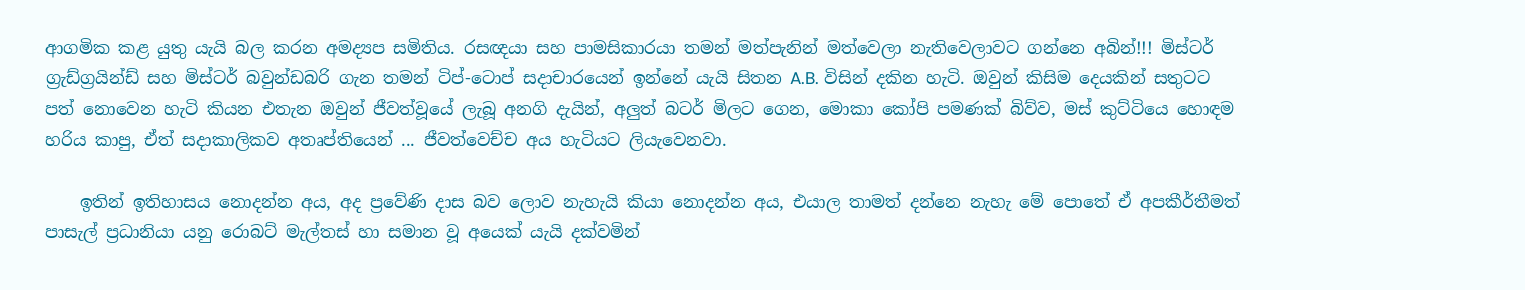ආගමික කළ යුතු යැයි බල කරන අමද්‍යප සමිතිය. රසඥයා සහ පාමසිකාරයා තමන් මත්පැනින් මත්වෙලා නැතිවෙලාවට ගන්නෙ අබින්!!! මිස්ටර් ග්‍රැඩ්ග්‍රයින්ඩ් සහ මිස්ටර් බවුන්ඩබරි ගැන තමන් ටිප්-ටොප් සදාචාරයෙන් ඉන්නේ යැයි සිතන A.B. විසින් දකින හැටි. ඔවුන් කිසිම දෙයකින් සතුටට පත් නොවෙන හැටි කියන එතැන ඔවුන් ජීවත්වූයේ ලැබූ අනගි දැයින්, අලුත් බටර් මිලට ගෙන, මොකා කෝපි පමණක් බිව්ව, මස් කුට්ටියෙ හොඳම හරිය කාපු, ඒත් සදාකාලිකව අතෘප්තියෙන් ... ජීවත්වෙච්ච අය හැටියට ලියැවෙනවා.

    ඉතින් ඉතිහාසය නොදන්න අය, අද ප්‍රවේණි දාස බව ලොව නැහැයි කියා නොදන්න අය, එයාල තාමත් දන්නෙ නැහැ මේ පොතේ ඒ අපකීර්තීමත් පාසැල් ප්‍රධානියා යනු රොබට් මැල්තස් හා සමාන වූ අයෙක් යැයි දක්වමින්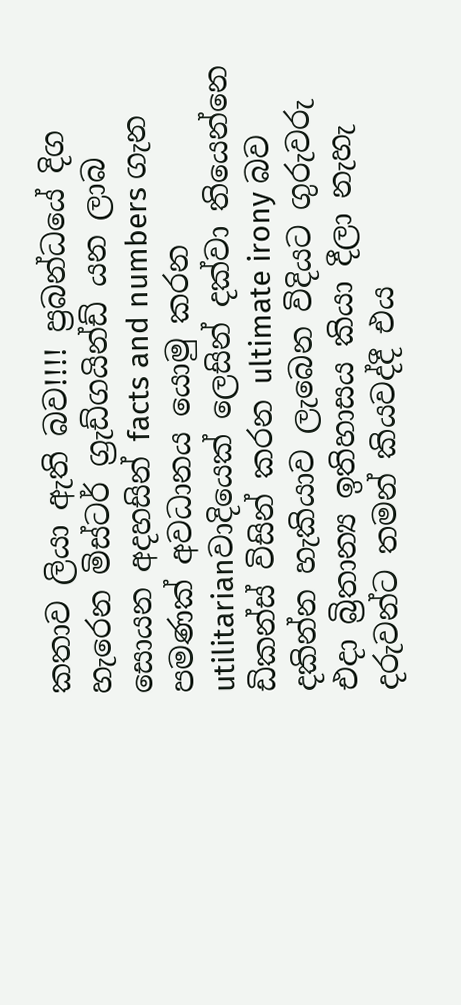කතාව ලියා ඇති බව!!!! ප්‍රබන්ධයේ දිග හැරෙන මිස්ටර් ග්‍රැඩ්ගයින්ඩ් යන ලාබ සොයන අදහසින් facts and numbers ගැන පමණක් අවධානය යොමු කරන utilitarianවාදියෙක් ලෙසින් දක්වා තියෙන්නෙ ඩිකන්ස් විසින් කරන ultimate irony බව දකින්න හැකියාව ලැබෙන විදියට ගුරුවරු එදා බ්‍රිතාන්‍ය ඉතිහාසය කියා දීලා නැහැ දරුවන්ට තමන් කියවද්දී එය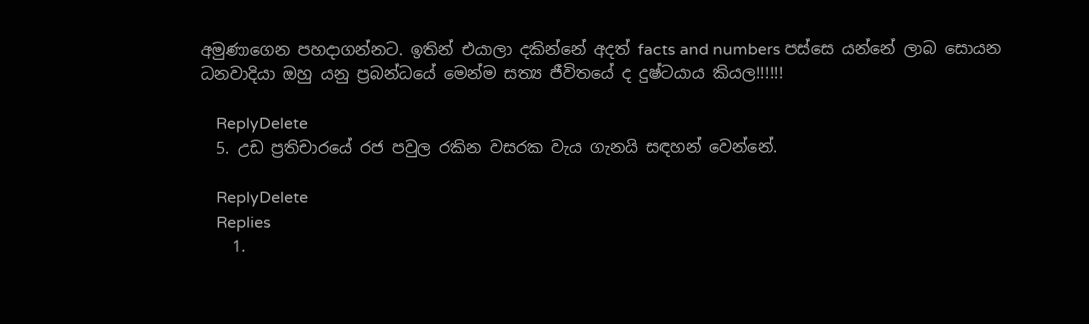අමුණාගෙන පහදාගන්නට. ඉතින් එයාලා දකින්නේ අදත් facts and numbers පස්සෙ යන්නේ ලාබ සොයන ධනවාදියා ඔහු යනු ප්‍රබන්ධයේ මෙන්ම සත්‍ය ජීවිතයේ ද දුෂ්ටයාය කියල!!!!!!

    ReplyDelete
  5. උඩ ප්‍රතිචාරයේ රජ පවුල රකින වසරක වැය ගැනයි සඳහන් වෙන්නේ.

    ReplyDelete
    Replies
    1.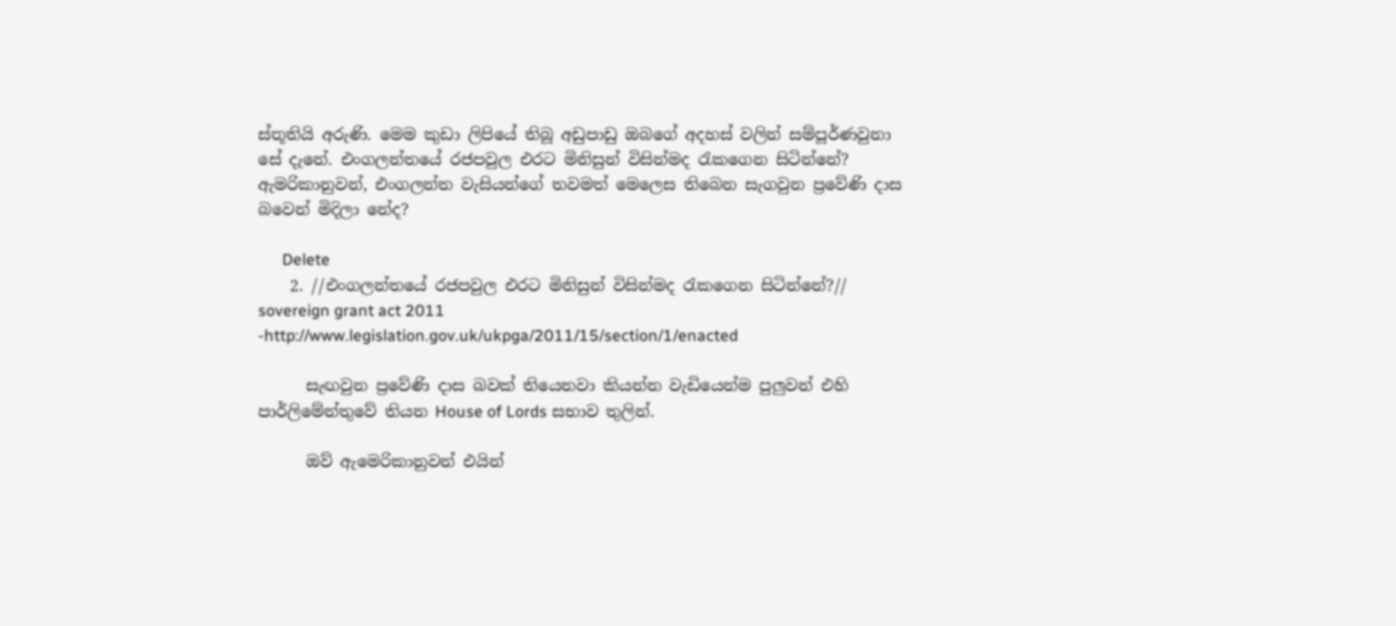ස්තූතියි‍ අරුණි. මෙම කුඩා ලිපියේ තිබූ අඩුපාඩු ඔබගේ අදහස් වලින් සම්පූර්ණවුනා සේ දැනේ. එංගලන්ත‍‍යේ රජපවුල එරට මිනිසුන් විසින්මද රැකගෙන සිටින්නේ? ඇමරිකානුවන්, එංගලන්ත වැසියන්ගේ තවමත් මෙලෙස තිබෙන සැගවුන ප්‍රවේණි දාස බවෙන් මිදිලා නේද?

      Delete
    2. //එංගලන්ත‍‍යේ රජපවුල එරට මිනිසුන් විසින්මද රැකගෙන සිටින්නේ?// sovereign grant act 2011 -http://www.legislation.gov.uk/ukpga/2011/15/section/1/enacted

      සැඟවුන ප්‍රවේණි දාස බවක් තියෙනවා කියන්න වැඩියෙන්ම පුලුවන් එහි පාර්ලිමේන්තුවේ තියන House of Lords සභාව තුලින්.

      ඔව් ඇමෙරිකානුවන් එයින්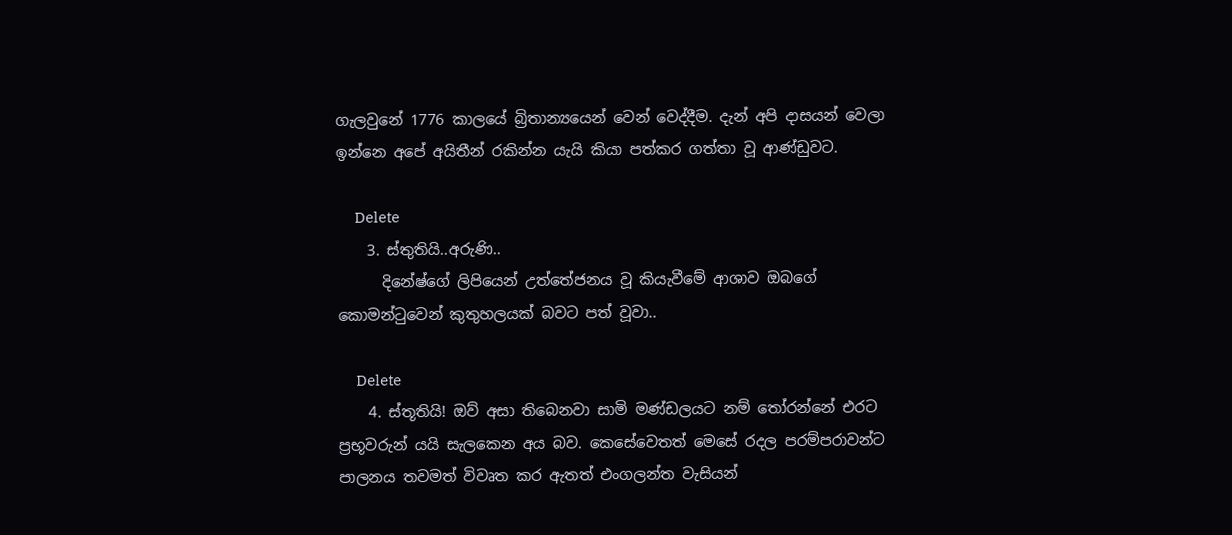ගැලවුනේ 1776 කාලයේ බ්‍රිතාන්‍යයෙන් වෙන් වෙද්දීම. දැන් අපි දාසයන් වෙලා ඉන්නෙ අපේ අයිතීන් රකින්න යැයි කියා පත්කර ගත්තා වූ ආණ්ඩුවට.

      Delete
    3. ස්තුතියි..අරුණි..
      දිනේෂ්ගේ ලිපියෙන් උත්තේජනය වූ කියැවීමේ ආශාව ඔබගේ කොමන්ටුවෙන් කුතුහලයක් බවට පත් වූවා..

      Delete
    4. ස්තූතියි! ඔව් අසා තිබෙනවා සාමි මණ්ඩලයට නම් තෝරන්නේ එරට ප්‍රභූවරුන් යයි සැලකෙන අය බව. කෙසේවෙතත් මෙසේ රදල පරම්පරාවන්ට පාලනය තවමත් විවෘත කර ඇතත් එංගලන්ත වැසියන්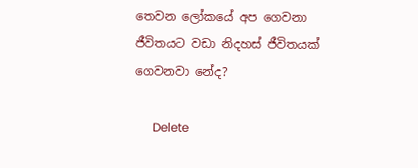තෙවන ලෝකයේ අප ගෙවනා ජීවිතයට වඩා නිදහස් ජීවිතයක් ගෙවනවා නේද?

      Delete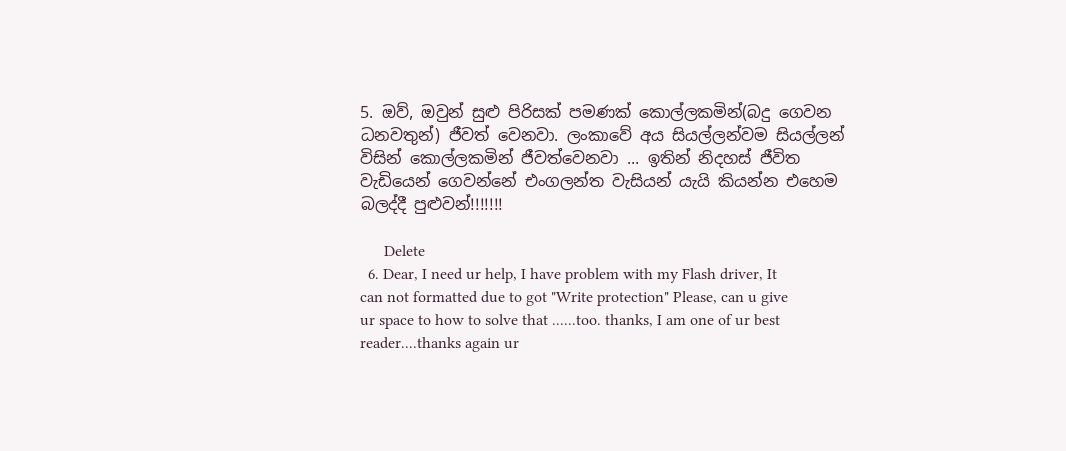5. ඔව්, ඔවුන් සුළු පිරිසක් පමණක් කොල්ලකමින්(බදු ගෙවන ධනවතුන්) ජීවත් වෙනවා. ලංකාවේ අය සියල්ලන්වම සියල්ලන් විසින් කොල්ලකමින් ජීවත්වෙනවා ... ඉතින් නිදහස් ජීවිත වැඩියෙන් ගෙවන්නේ එංගලන්ත වැසියන් යැයි කියන්න එහෙම බලද්දී පුළුවන්!!!!!!!

      Delete
  6. Dear, I need ur help, I have problem with my Flash driver, It can not formatted due to got "Write protection" Please, can u give ur space to how to solve that ......too. thanks, I am one of ur best reader....thanks again ur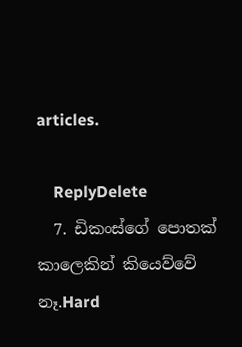articles.

    ReplyDelete
  7. ඩිකංස්ගේ පොතක් කාලෙකින් කියෙව්වේ නෑ.Hard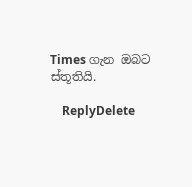Times ගැන ඔබට ස්තූතියි.

    ReplyDelete